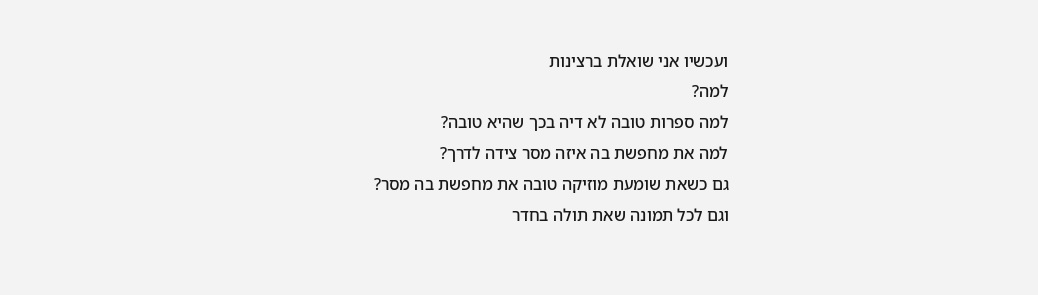ועכשיו אני שואלת ברצינות
למה?
למה ספרות טובה לא דיה בכך שהיא טובה?
למה את מחפשת בה איזה מסר צידה לדרך?
גם כשאת שומעת מוזיקה טובה את מחפשת בה מסר?
וגם לכל תמונה שאת תולה בחדר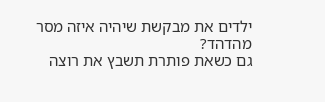ילדים את מבקשת שיהיה איזה מסר מהדהד?
גם כשאת פותרת תשבץ את רוצה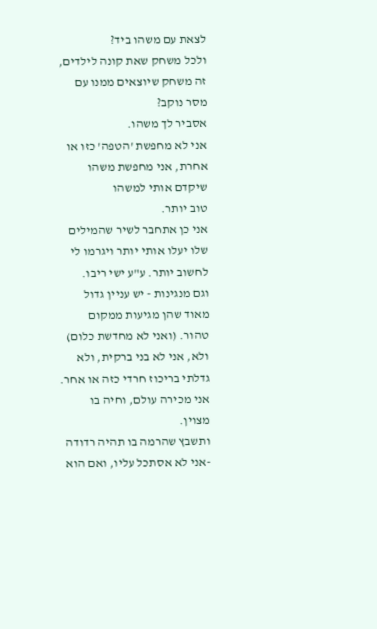לצאת עם משהו ביד?
ולכל משחק שאת קונה לילדים, זה משחק שיוצאים ממנו עם מסר נוקב?
אסביר לך משהו.
אני לא מחפשת 'הטפה' כזו או אחרת, אני מחפשת משהו שיקדם אותי למשהו
טוב יותר.
אני כן אתחבר לשיר שהמילים שלו יעלו אותי יותר ויגרמו לי לחשוב יותר. ע"ע ישי ריבו.
וגם מנגינות - יש עניין גדול מאוד שהן מגיעות ממקום טהור. (ואני לא מחדשת כלום)
ולא, אני לא בני ברקית, ולא גדלתי בריכוז חרדי כזה או אחר. אני מכירה עולם, וחיה בו מצוין.
ותשבץ שהרמה בו תהיה רדודה -אני לא אסתכל עליו, ואם הוא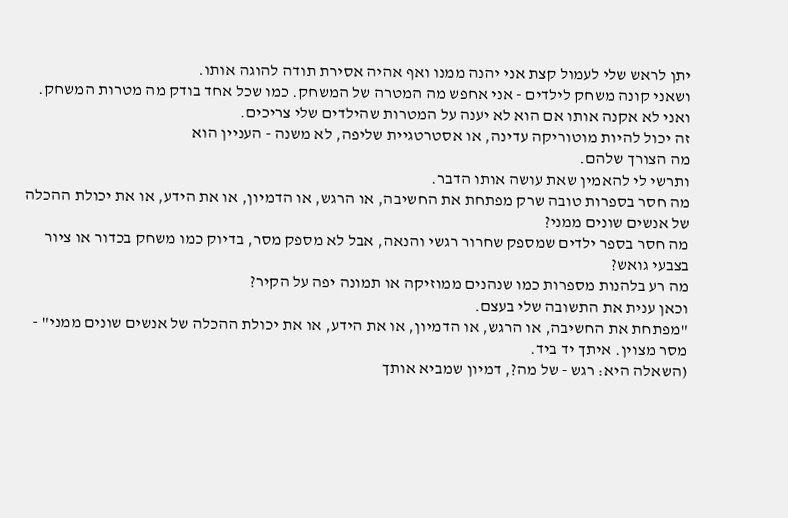יתן לראש שלי לעמול קצת אני יהנה ממנו ואף אהיה אסירת תודה להוגה אותו.
ושאני קונה משחק לילדים - אני אחפש מה המטרה של המשחק. כמו שכל אחד בודק מה מטרות המשחק. ואני לא אקנה אותו אם הוא לא יענה על המטרות שהילדים שלי צריכים.
זה יכול להיות מוטוריקה עדינה, או אסטרטגיית שליפה, לא משנה - העניין הוא
מה הצורך שלהם.
ותרשי לי להאמין שאת עושה אותו הדבר.
מה חסר בספרות טובה שרק מפתחת את החשיבה, או הרגש, או הדמיון, או את הידע, או את יכולת ההכלה של אנשים שונים ממני?
מה חסר בספר ילדים שמספק שחרור רגשי והנאה, אבל לא מספק מסר, בדיוק כמו משחק בכדור או ציור בצבעי גואש?
מה רע בלהנות מספרות כמו שנהנים ממוזיקה או תמונה יפה על הקיר?
וכאן ענית את התשובה שלי בעצם.
"מפתחת את החשיבה, או הרגש, או הדמיון, או את הידע, או את יכולת ההכלה של אנשים שונים ממני" - מסר מצוין. איתך יד ביד.
(השאלה היא: רגש - של מה?, דמיון שמביא אותך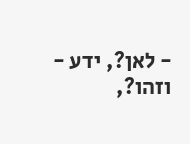- לאן?, ידע - וזהו?,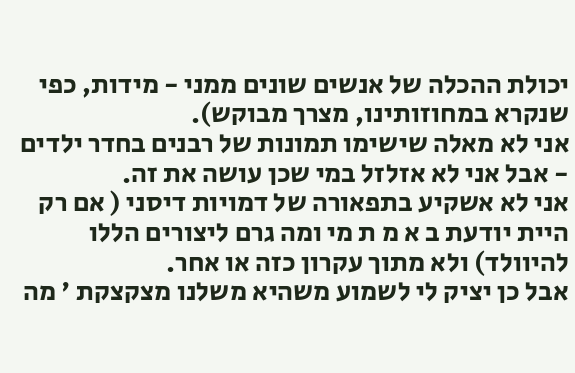יכולת ההכלה של אנשים שונים ממני - מידות, כפי שנקרא במחוזותינו, מצרך מבוקש).
אני לא מאלה שישימו תמונות של רבנים בחדר ילדים - אבל אני לא אזלזל במי שכן עושה את זה.
אני לא אשקיע בתפאורה של דמויות דיסני ( אם רק היית יודעת ב א מ ת מי ומה גרם ליצורים הללו להיוולד) ולא מתוך עקרון כזה או אחר.
אבל כן יציק לי לשמוע משהיא משלנו מצקצקת ' מה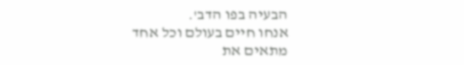הבעיה בפו הדב'.
אנחו חיים בעולם וכל אחד מתאים את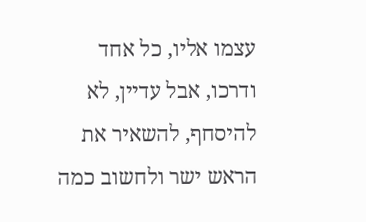עצמו אליו, כל אחד ודרכו, אבל עדיין, לא להיסחף, להשאיר את הראש ישר ולחשוב כמה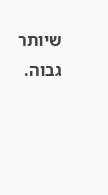שיותר גבוה.